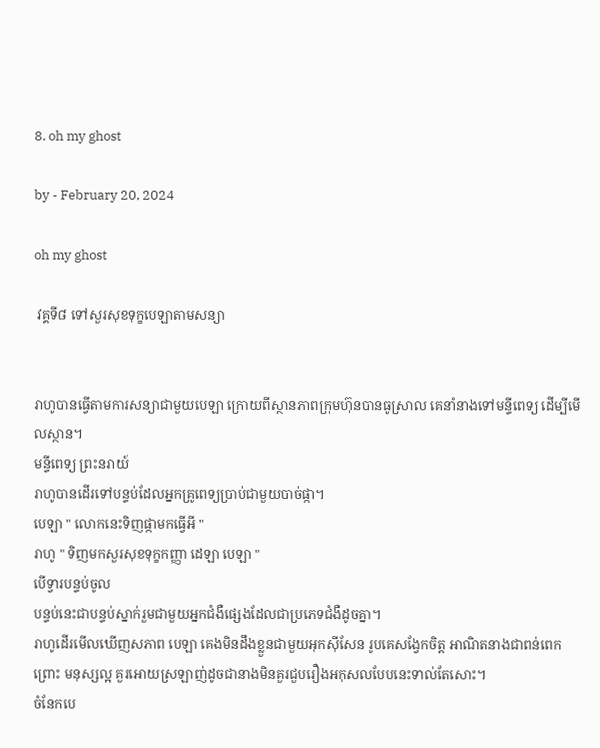8. oh my ghost

by - February 20, 2024

oh my ghost

 វគ្គទី៨ ទៅសួរសុខទុក្ខបេឡាតាមសន្យា


រាហូបានធ្វើតាមការសន្យាជាមួយបេឡា ក្រោយពីស្ថានភាពក្រុមហ៊ុនបានធូស្រាល គេនាំនាងទៅមន្ទីពេទ្យ ដើម្បីមើលស្ថាន។
មន្ទីពេទ្យ ព្រះនរាយ៍
រាហូបានដើរទៅបន្ទប់ដែលអ្នកគ្រូពេទ្យប្រាប់ជាមួយបាច់ផ្កា។
បេឡា " លោកនេះទិញផ្កាមកធ្វើអី "
រាហូ " ទិញមកសួរសុខទុក្ខកញ្ញា ដេឡា បេឡា "
បើទ្វារបន្ទប់ចូល
បន្ទប់នេះជាបន្ទប់ស្នាក់រួមជាមួយអ្នកជំងឺផ្សេងដែលជាប្រភេទជំងឺដូចគ្នា។
រាហូដើរមើលឃើញសភាព បេឡា គេងមិនដឹងខ្លួនជាមួយអុកស៊ីសែន រូបគេសង្វែកចិត្ត អាណិតនាងជាពន់ពេកព្រោះ មនុស្សល្អ គួរអោយស្រឡាញ់ដូចជានាងមិនគួរជួបរឿងអកុសលបែបនេះទាល់តែសោះ។
ចំនែកបេ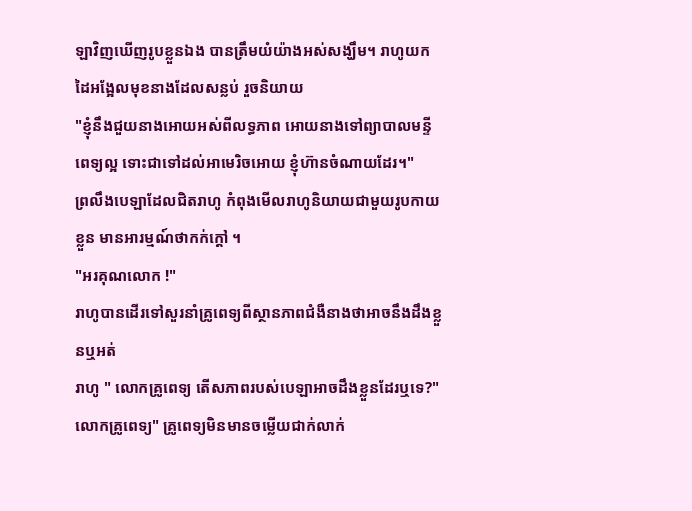ឡាវិញឃើញរូបខ្លួនឯង បានត្រឹមយំយ៉ាងអស់សង្ឃឹម។ រាហូយកដៃអង្អែលមុខនាងដែលសន្លប់ រួចនិយាយ
"ខ្ញុំនឹងជួយនាងអោយអស់ពីលទ្ធភាព អោយនាងទៅព្យាបាលមន្ទីពេទ្យល្អ ទោះជាទៅដល់អាមេរិចអោយ ខ្ញុំហ៊ានចំណាយដែរ។"
ព្រលឹងបេឡាដែលជិតរាហូ កំពុងមើលរាហូនិយាយជាមួយរូបកាយខ្លួន មានអារម្មណ៍ថាកក់ក្តៅ ។
"អរគុណលោក !"
រាហូបានដើរទៅសួរនាំគ្រូពេទ្យពីស្ថានភាពជំងឺនាងថាអាចនឹងដឹងខ្លួនឬអត់
រាហូ " លោកគ្រូពេទ្យ តើសភាពរបស់បេឡាអាចដឹងខ្លួនដែរឬទេ?"
លោកគ្រូពេទ្យ" គ្រូពេទ្យមិនមានចម្លើយជាក់លាក់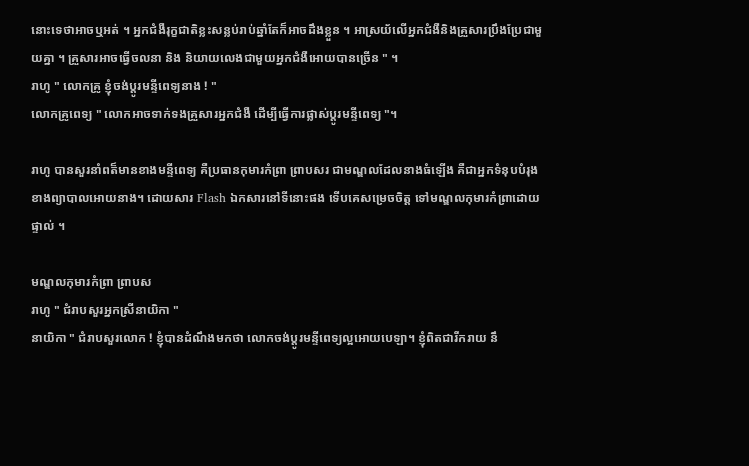នោះទេថាអាចឬអត់ ។ អ្នកជំងឺរុក្ខជាតិខ្លះសន្លប់រាប់ឆ្នាំតែក៏អាចដឹងខ្លួន ។ អាស្រយ័លើអ្នកជំងឺនិងគ្រួសារប្រឹងប្រែជាមួយគ្នា ។ គ្រួសារអាចធ្វើចលនា និង និយាយលេងជាមួយអ្នកជំងឺអោយបានច្រើន " ។
រាហូ " លោកគ្រូ ខ្ញុំចង់ប្តូរមន្ទីពេទ្យនាង ! "
លោកគ្រូពេទ្យ " លោកអាចទាក់ទងគ្រួសារអ្នកជំងឺ ដើម្បីធ្វើការផ្លាស់ប្តូរមន្ទីពេទ្យ "។

រាហូ បានសួរនាំពត៏មានខាងមន្ទីពេទ្យ គឺប្រធានកុមារកំព្រា ព្រាបសរ ជាមណ្ឌលដែលនាងធំឡើង គឺជាអ្នកទំនុបបំរុងខាងព្យាបាលអោយនាង។ ដោយសារ Flash ឯកសារនៅទីនោះផង ទើបគេសម្រេចចិត្ត ទៅមណ្ឌលកុមារកំព្រាដោយផ្ទាល់ ។

មណ្ឌលកុមារកំព្រា ព្រាបស
រាហូ " ជំរាបសួរអ្នកស្រីនាយិកា "
នាយិកា " ជំរាបសួរលោក ! ខ្ញុំបានដំណឹងមកថា លោកចង់ប្តូរមន្ទីពេទ្យល្អអោយបេឡា។ ខ្ញុំពិតជារីករាយ នឹ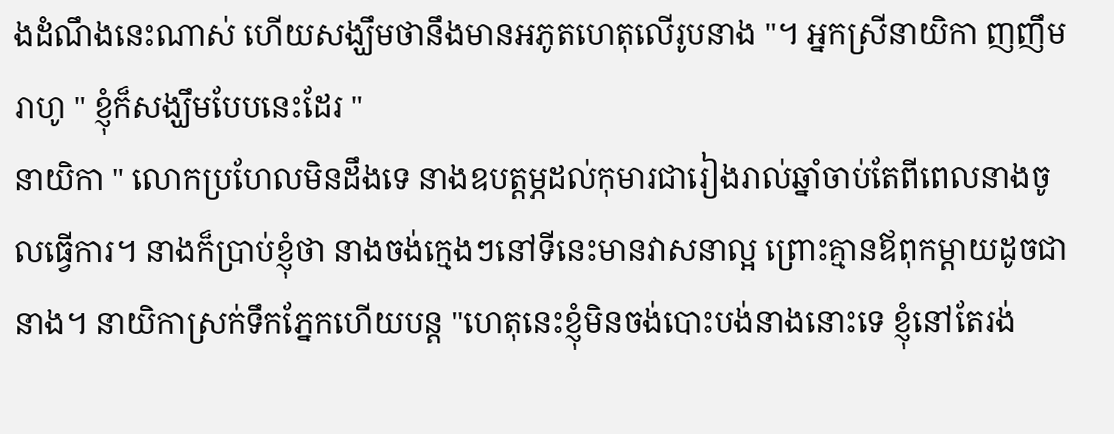ងដំណឹងនេះណាស់ ហើយសង្ឃឹមថានឹងមានអភូតហេតុលើរូបនាង "។ អ្នកស្រីនាយិកា ញញឹម
រាហូ " ខ្ញុំក៏សង្ឃឹមបែបនេះដែរ "
នាយិកា " លោកប្រហែលមិនដឹងទេ នាងឧបត្តម្ភដល់កុមារជារៀងរាល់ឆ្នាំចាប់តែពីពេលនាងចូលធ្វើការ។ នាងក៏ប្រាប់ខ្ញុំថា នាងចង់ក្មេងៗនៅទីនេះមានវាសនាល្អ ព្រោះគ្មានឪពុកម្តាយដូចជានាង។ នាយិកាស្រក់ទឹកភ្នែកហើយបន្ត "ហេតុនេះខ្ញុំមិនចង់បោះបង់នាងនោះទេ ខ្ញុំនៅតែរង់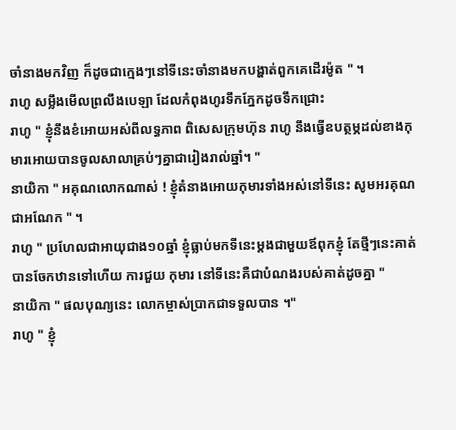ចាំនាងមកវិញ ក៏ដូចជាក្មេងៗនៅទីនេះចាំនាងមកបង្ហាត់ពួកគេដើរម៉ូត " ។
រាហូ សម្លឹងមើលព្រលឹងបេឡា ដែលកំពុងហូរទឹកភ្នែកដូចទឹកជ្រោះ
រាហូ " ខ្ញុំនឹងខំអោយអស់ពីលទ្ធភាព ពិសេសក្រុមហ៊ុន រាហូ នឹងធ្វើឧបត្ថម្ភដល់ខាងកុមារអោយបានចូលសាលាគ្រប់ៗគ្នាជារៀងរាល់ឆ្នាំ។ "
នាយិកា " អគុណលោកណាស់ ! ខ្ញុំតំនាងអោយកុមារទាំងអស់នៅទីនេះ សូមអរគុណជាអណែក " ។
រាហូ " ប្រហែលជាអាយុជាង១០ឆ្នាំ ខ្ញុំធ្លាប់មកទីនេះម្តងជាមួយឪពុកខ្ញុំ តែថ្មីៗនេះគាត់បានចែកឋានទៅហើយ ការជួយ កុមារ នៅទីនេះគឺជាបំណងរបស់គាត់ដូចគ្នា "
នាយិកា " ផលបុណ្យនេះ លោកម្ចាស់ប្រាកជាទទួលបាន ។"
រាហូ " ខ្ញុំ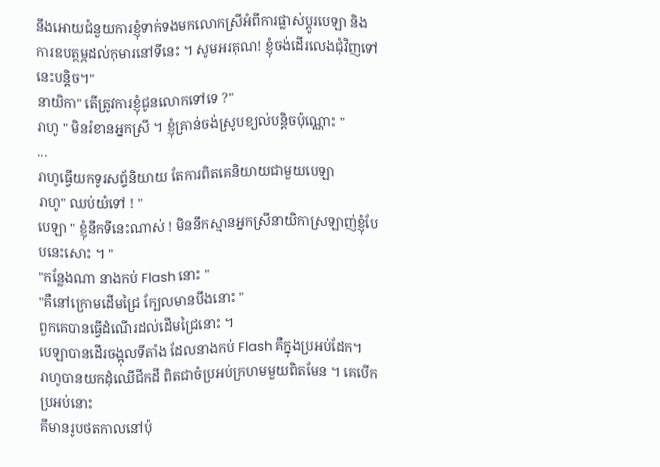នឹងអោយជំនួយការខ្ញុំទាក់ទងមកលោកស្រីអំពីការផ្លាស់ប្តូរបេឡា និង ការឧបត្ថម្ភដល់កុមារនៅទីនេះ ។ សូមអរគុណ! ខ្ញុំចង់ដើរលេងជុំវិញទៅនេះបន្តិច។"
នាយិកា" តើត្រូវការខ្ញុំជូនលោកទៅទេ ?"
រាហូ " មិនរំខានអ្នកស្រី ។ ខ្ញុំគ្រាន់ចង់ស្រូបខ្យល់បន្តិចប៉ុណ្ណោះ "
...
រាហូធ្វើយកទូរសព្ទ័និយាយ តែការពិតគេនិយាយជាមួយបេឡា
រាហូ" ឈប់យំទៅ ! "
បេឡា " ខ្ញុំនឹកទីនេះណាស់ ! មិននឹកស្មានអ្នកស្រីនាយិកាស្រឡាញ់ខ្ញុំបែបនេះសោះ ។ "
"កន្លែងណា នាងកប់ Flash នោះ "
"គឺនៅក្រោមដើមជ្រៃ ក្បែលមានបឹងនោះ "
ពួកគេបានធ្វើដំណើរដល់ដើមជ្រៃនោះ ។
បេឡាបានដើរចង្អុលទីតាំង ដែលនាងកប់ Flash គឺក្នុងប្រអប់ដែក។
រាហូបានយកដុំឈើជីកដី ពិតជាចំប្រអប់ក្រហមមួយពិតមែន ។ គេបើកប្រអប់នោះ
គឹមានរូបថតកាលនៅប៉ុ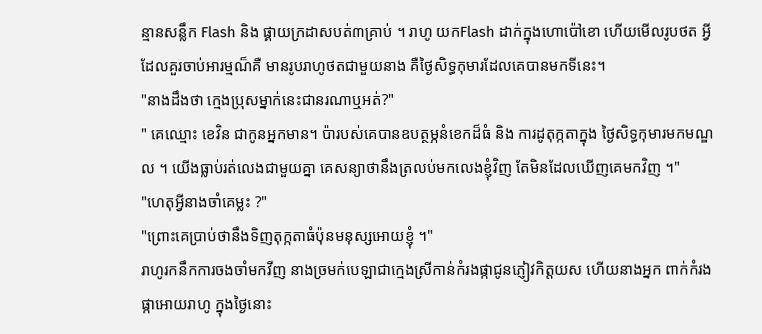ន្មានសន្លឹក Flash និង ផ្គាយក្រដាសបត់៣គ្រាប់ ។ រាហូ យកFlash ដាក់ក្នុងហោប៉ៅខោ ហើយមើលរូបថត អ្វីដែលគួរចាប់អារម្មណ៏គឺ មានរូបរាហូថតជាមួយនាង គឺថ្ងៃសិទ្ធកុមារដែលគេបានមកទីនេះ។
"នាងដឹងថា ក្មេងប្រុសម្នាក់នេះជានរណាឬអត់?"
" គេឈ្មោះ ខេវិន ជាកូនអ្នកមាន។ ប៉ារបស់គេបានឧបត្ថម្ភនំខេកដ៏ធំ និង ការដូតុក្កតាក្នុង ថ្ងៃសិទ្ធកុមារមកមណ្ឌល ។ យើងធ្លាប់រត់លេងជាមួយគ្នា គេសន្យាថានឹងត្រលប់មកលេងខ្ញុំវិញ តែមិនដែលឃើញគេមកវិញ ។"
"ហេតុអ្វីនាងចាំគេម្លះ ?"
"ព្រោះគេប្រាប់ថានឹងទិញតុក្កតាធំប៉ុនមនុស្សអោយខ្ញុំ ។"
រាហូរកនឹកការចងចាំមកវីញ នាងច្រមក់បេឡាជាក្មេងស្រីកាន់កំរងផ្កាជូនភ្ញៀវកិត្តយស ហើយនាងអ្នក ពាក់កំរងផ្កាអោយរាហូ ក្នុងថ្ងៃនោះ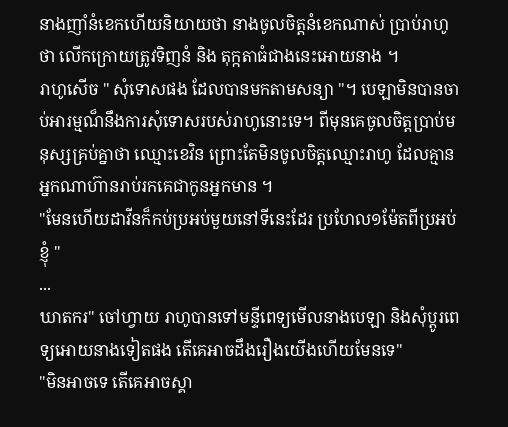នាងញាំនំខេកហើយនិយាយថា នាងចូលចិត្តនំខេកណាស់ ប្រាប់រាហូថា លើកក្រោយត្រូវទិញនំ និង តុក្កតាធំជាងនេះអោយនាង ។
រាហូសើច " សុំទោសផង ដែលបានមកតាមសន្យា "។ បេឡាមិនបានចាប់អារម្មណ៏នឹងការសុំទោសរបស់រាហូនោះទេ។ ពីមុនគេចូលចិត្តប្រាប់មនុស្សគ្រប់គ្នាថា ឈ្មោះខេវិន ព្រោះតែមិនចូលចិត្តឈ្មោះរាហូ ដែលគ្មានអ្នកណាហ៊ានរាប់រកគេជាកូនអ្នកមាន ។
"មែនហើយដាវីនក៏កប់ប្រអប់មួយនៅទីនេះដែរ ប្រហែល១ម៉ែតពីប្រអប់ខ្ញុំ "
...
ឃាតករ" ចៅហ្វាយ រាហូបានទៅមន្ទីពេទ្យមើលនាងបេឡា និងសុំប្តូរពេទ្យអោយនាងទៀតផង តើគេអាចដឹងរឿងយើងហើយមែនទេ"
"មិនអាចទេ តើគេអាចស្គា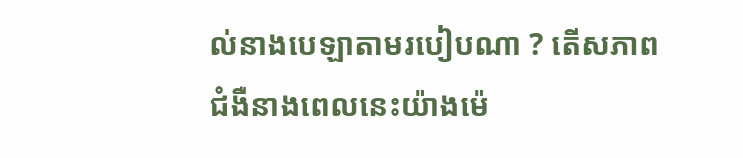ល់នាងបេឡាតាមរបៀបណា ? តើសភាពជំងឺនាងពេលនេះយ៉ាងម៉េ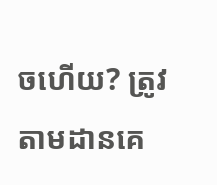ចហើយ? ត្រូវតាមដានគេ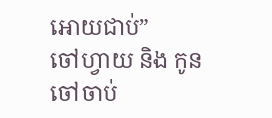អោយជាប់”
ចៅហ្វាយ និង កូនចៅចាប់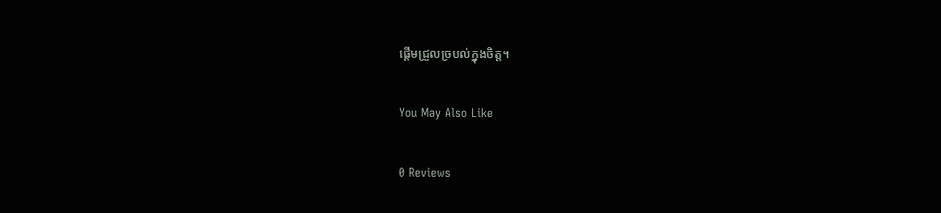ផ្តេីមជ្រួលច្របល់ក្នុងចិត្ត។

You May Also Like

0 Reviews